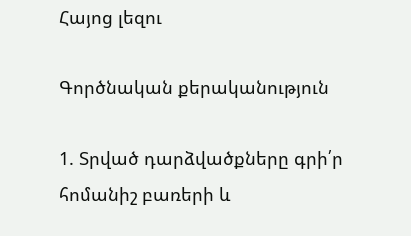Հայոց լեզու

Գործնական քերականություն

1. Տրված դարձվածքները գրի՛ր հոմանիշ բառերի և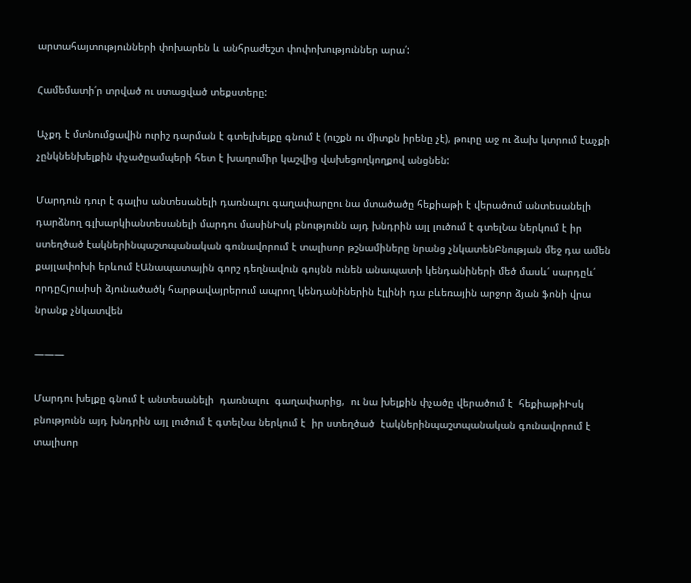արտահայտությունների փոխարեն և անհրաժեշտ փոփոխություններ արա՛:

Համեմատի՛ր տրված ու ստացված տեքստերը:

Աչքդ է մտնումցավին ուրիշ դարման է գտելխելքը գնում է (ուշքն ու միտքն իրենը չէ), թուրը աջ ու ձախ կտրում էաչքի չընկնենխելքին փչածըամպերի հետ է խաղումիր կաշվից վախեցողկողքով անցնեն:

Մարդուն դուր է գալիս անտեսանելի դառնալու գաղափարըու նա մտածածը հեքիաթի է վերածում անտեսանելի դարձնող գլխարկիանտեսանելի մարդու մասինԻսկ բնությունն այդ խնդրին այլ լուծում է գտելՆա ներկում է իր ստեղծած էակներինպաշտպանական գունավորում է տալիսոր թշնամիները նրանց չնկատենԲնության մեջ դա ամեն քայլափոխի երևում էԱնապատային գորշ դեղնավուն գույնն ունեն անապատի կենդանիների մեծ մասև՛ սարդըև՛ որդըՀյուսիսի ձյունածածկ հարթավայրերում ապրող կենդանիներին էլլինի դա բևեռային արջոր ձյան ֆոնի վրա նրանք չնկատվեն

———

Մարդու խելքը գնում է անտեսանելի  դառնալու  գաղափարից,  ու նա խելքին փչածը վերածում է  հեքիաթիԻսկ  բնությունն այդ խնդրին այլ լուծում է գտելՆա ներկում է  իր ստեղծած  էակներինպաշտպանական գունավորում է տալիսոր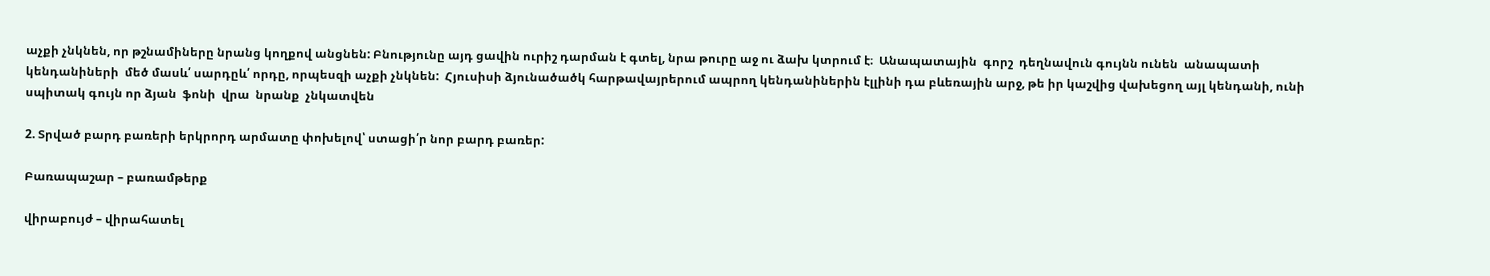աչքի չնկնեն, որ թշնամիները նրանց կողքով անցնեն: Բնությունը այդ ցավին ուրիշ դարման է գտել, նրա թուրը աջ ու ձախ կտրում է։  Անապատային  գորշ  դեղնավուն գույնն ունեն  անապատի կենդանիների  մեծ մասև՛ սարդըև՛ որդը, որպեսզի աչքի չնկնեն:  Հյուսիսի ձյունածածկ հարթավայրերում ապրող կենդանիներին էլլինի դա բևեռային արջ, թե իր կաշվից վախեցող այլ կենդանի, ունի սպիտակ գույն որ ձյան  ֆոնի  վրա  նրանք  չնկատվեն

2. Տրված բարդ բառերի երկրորդ արմատը փոխելով՝ ստացի՛ր նոր բարդ բառեր:

Բառապաշար – բառամթերք

վիրաբույժ – վիրահատել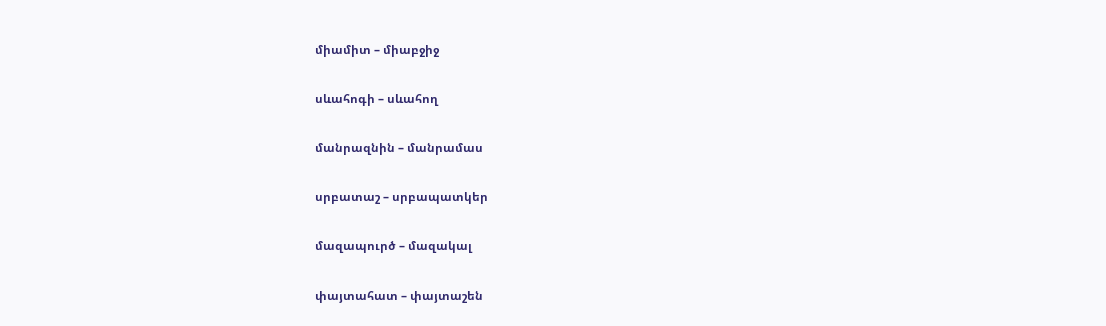միամիտ – միաբջիջ

սևահոգի – սևահող

մանրազնին – մանրամաս

սրբատաշ – սրբապատկեր

մազապուրծ – մազակալ

փայտահատ – փայտաշեն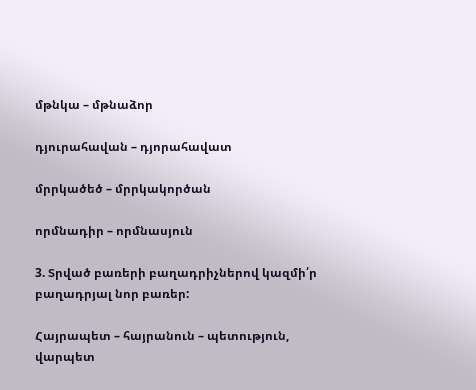մթնկա – մթնաձոր

դյուրահավան – դյորահավատ

մրրկածեծ – մրրկակործան

որմնադիր – որմնասյուն

3. Տրված բառերի բաղադրիչներով կազմի՛ր բաղադրյալ նոր բառեր:

Հայրապետ – հայրանուն – պետություն, վարպետ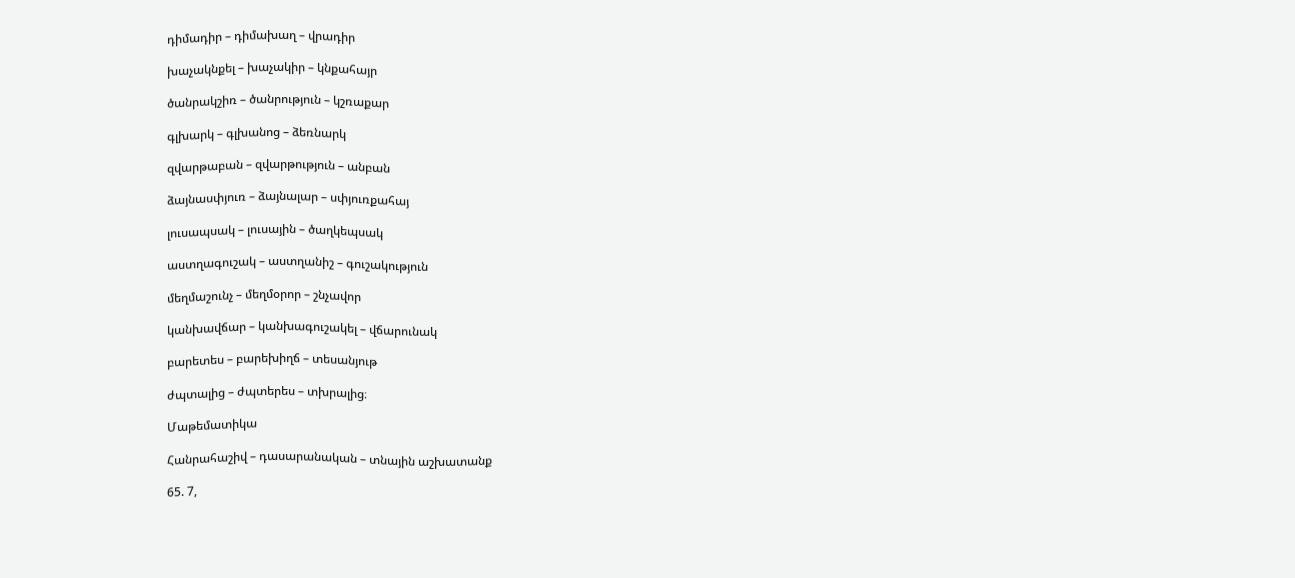դիմադիր – դիմախաղ – վրադիր

խաչակնքել – խաչակիր – կնքահայր

ծանրակշիռ – ծանրություն – կշռաքար

գլխարկ – գլխանոց – ձեռնարկ

զվարթաբան – զվարթություն – անբան

ձայնասփյուռ – ձայնալար – սփյուռքահայ

լուսապսակ – լուսային – ծաղկեպսակ

աստղագուշակ – աստղանիշ – գուշակություն

մեղմաշունչ – մեղմօրոր – շնչավոր

կանխավճար – կանխագուշակել – վճարունակ

բարետես – բարեխիղճ – տեսանյութ

ժպտալից – ժպտերես – տխրալից։

Մաթեմատիկա

Հանրահաշիվ – դասարանական – տնային աշխատանք

65. 7,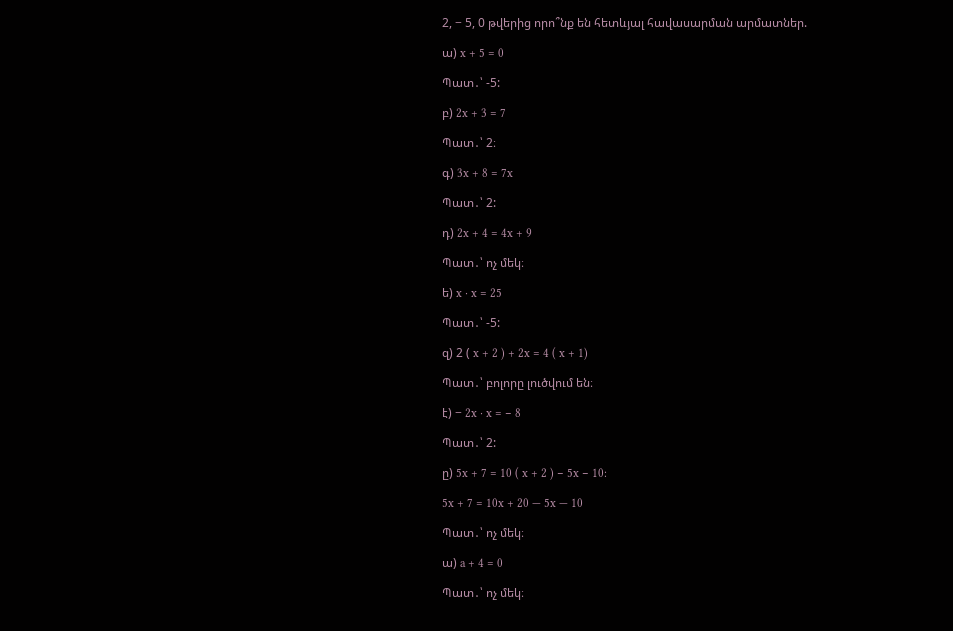2, − 5, 0 թվերից որո՞նք են հետևյալ հավասարման արմատներ.

ա) x + 5 = 0

Պատ․՝ -5:

բ) 2x + 3 = 7

Պատ․՝ 2։

գ) 3x + 8 = 7x

Պատ․՝ 2:

դ) 2x + 4 = 4x + 9

Պատ․՝ ոչ մեկ։

ե) x ⋅ x = 25

Պատ․՝ -5:

զ) 2 ( x + 2 ) + 2x = 4 ( x + 1)

Պատ․՝ բոլորը լուծվում են։

է) − 2x ⋅ x = − 8

Պատ․՝ 2:

ը) 5x + 7 = 10 ( x + 2 ) − 5x − 10:

5x + 7 = 10x + 20 — 5x — 10

Պատ․՝ ոչ մեկ։

ա) a + 4 = 0

Պատ․՝ ոչ մեկ։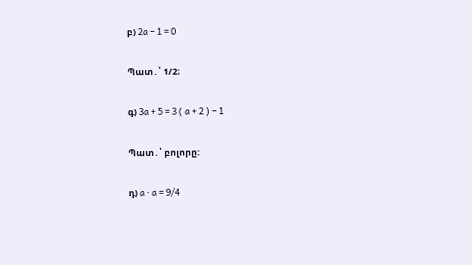բ) 2a − 1 = 0

Պատ․՝ 1/2։

գ) 3a + 5 = 3 ( a + 2 ) − 1

Պատ․՝ բոլորը:

դ) a ⋅ a = 9/4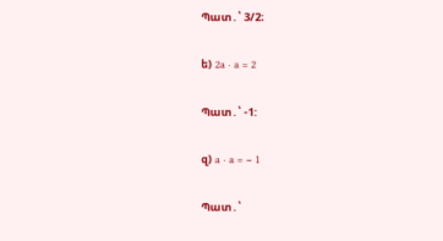Պատ․՝ 3/2։

ե) 2a ⋅ a = 2

Պատ․՝ -1:

զ) a ⋅ a = − 1

Պատ․՝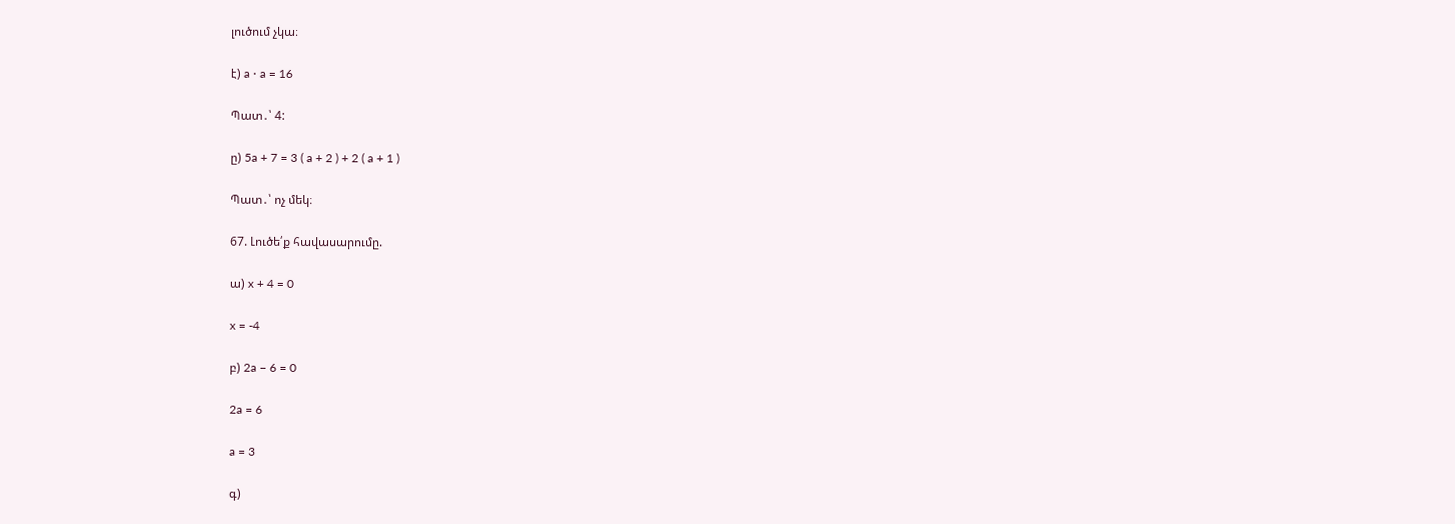լուծում չկա։

է) a ⋅ a = 16

Պատ․՝ 4:

ը) 5a + 7 = 3 ( a + 2 ) + 2 ( a + 1 )

Պատ․՝ ոչ մեկ։

67. Լուծե՛ք հավասարումը.

ա) x + 4 = 0

x = -4

բ) 2a − 6 = 0

2a = 6

a = 3

գ)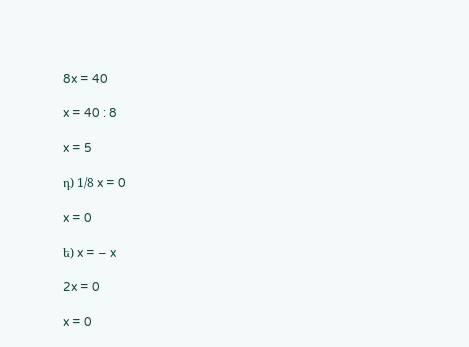8x = 40

x = 40 : 8

x = 5

դ) 1/8 x = 0

x = 0

ե) x = − x

2x = 0

x = 0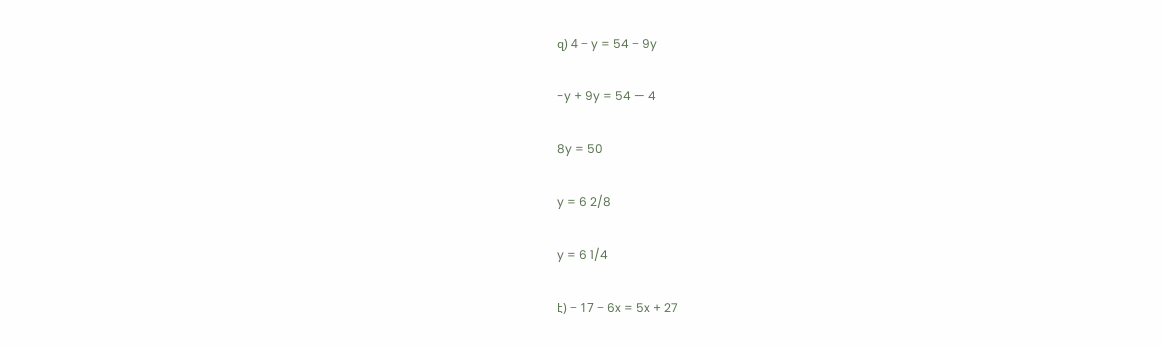զ) 4 − y = 54 − 9y

-y + 9y = 54 — 4

8y = 50

y = 6 2/8

y = 6 1/4

է) − 17 − 6x = 5x + 27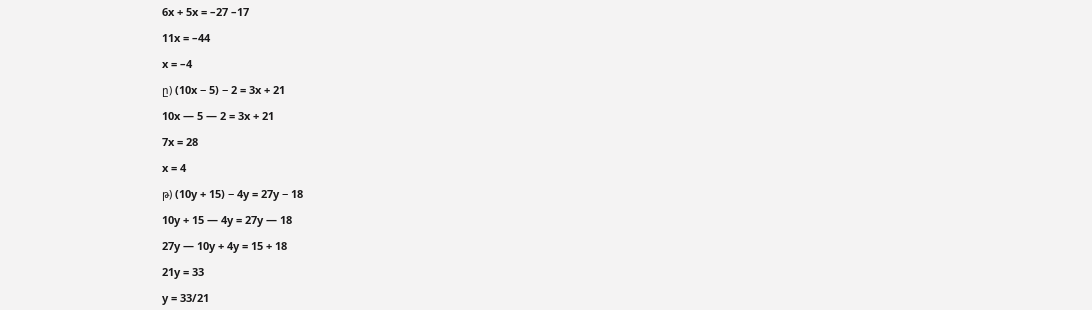6x + 5x = –27 –17

11x = –44

x = –4

ը) (10x − 5) − 2 = 3x + 21

10x — 5 — 2 = 3x + 21

7x = 28

x = 4

թ) (10y + 15) − 4y = 27y − 18

10y + 15 — 4y = 27y — 18

27y — 10y + 4y = 15 + 18

21y = 33

y = 33/21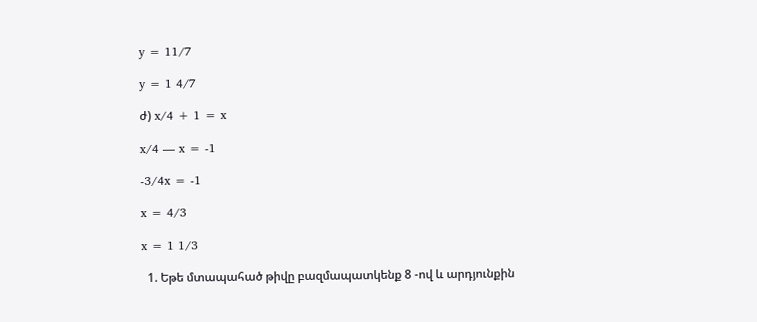y = 11/7

y = 1 4/7

ժ) x/4 + 1 = x

x/4 — x = -1

-3/4x = -1

x = 4/3

x = 1 1/3

  1. Եթե մտապահած թիվը բազմապատկենք 8 -ով և արդյունքին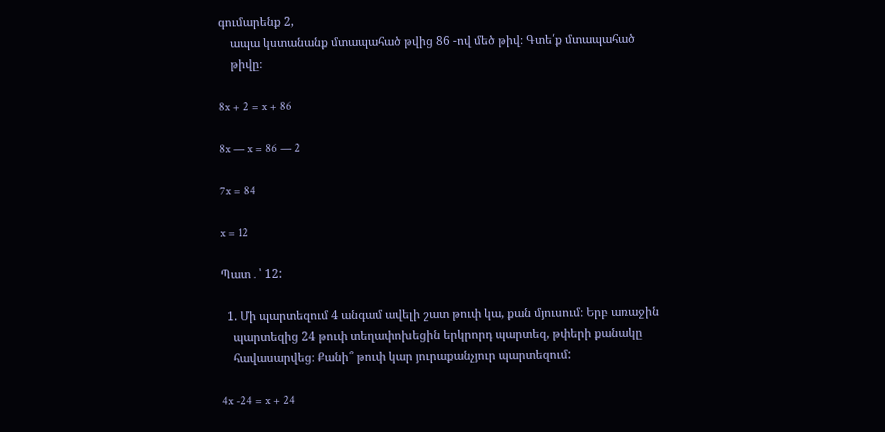գումարենք 2,
    ապա կստանանք մտապահած թվից 86 -ով մեծ թիվ։ Գտե՛ք մտապահած
    թիվը։

8x + 2 = x + 86

8x — x = 86 — 2

7x = 84

x = 12

Պատ․՝ 12:

  1. Մի պարտեզում 4 անգամ ավելի շատ թուփ կա, քան մյուսում։ Երբ առաջին
    պարտեզից 24 թուփ տեղափոխեցին երկրորդ պարտեզ, թփերի քանակը
    հավասարվեց։ Քանի՞ թուփ կար յուրաքանչյուր պարտեզում:

4x -24 = x + 24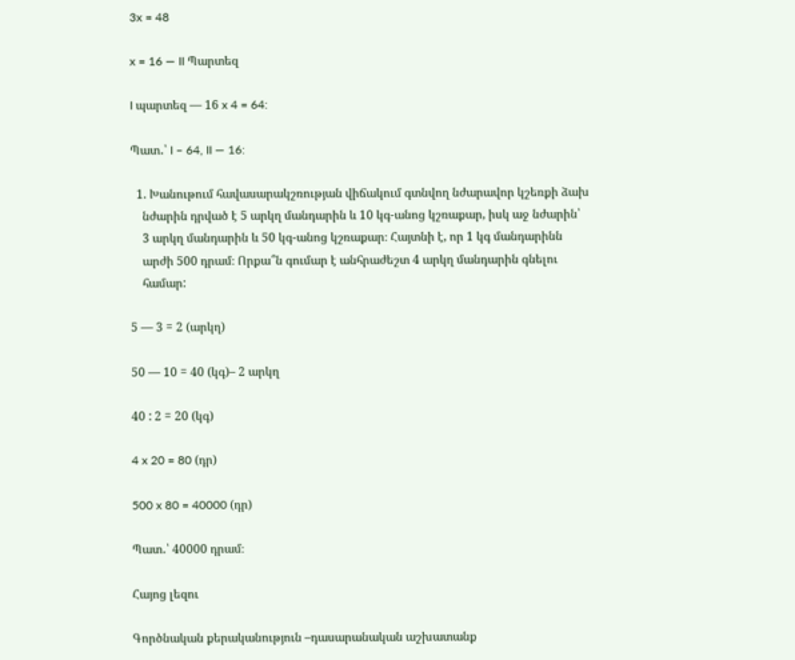3x = 48

x = 16 — II Պարտեզ

I պարտեզ — 16 x 4 = 64:

Պատ․՝ I – 64, II — 16:

  1. Խանութում հավասարակշռության վիճակում գտնվող նժարավոր կշեռքի ձախ
    նժարին դրված է 5 արկղ մանդարին և 10 կգ-անոց կշռաքար, իսկ աջ նժարին՝
    3 արկղ մանդարին և 50 կգ-անոց կշռաքար։ Հայտնի է, որ 1 կգ մանդարինն
    արժի 500 դրամ։ Որքա՞ն գումար է անհրաժեշտ 4 արկղ մանդարին գնելու
    համար:

5 — 3 = 2 (արկղ)

50 — 10 = 40 (կգ)– 2 արկղ

40 : 2 = 20 (կգ)

4 x 20 = 80 (դր)

500 x 80 = 40000 (դր)

Պատ․՝ 40000 դրամ։

Հայոց լեզու

Գործնական քերականություն –դասարանական աշխատանք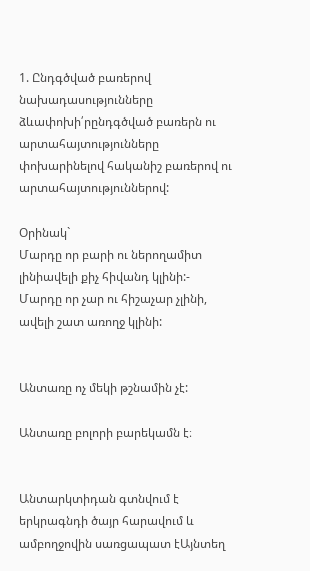1. Ընդգծված բառերով նախադասությունները ձևափոխի՛րընդգծված բառերն ու արտահայտությունները փոխարինելով հականիշ բառերով ու արտահայտություններով:

Օրինակ`
Մարդը որ բարի ու ներողամիտ լինիավելի քիչ հիվանդ կլինի:-
Մարդը որ չար ու հիշաչար չլինի, ավելի շատ առողջ կլինի:


Անտառը ոչ մեկի թշնամին չէ:

Անտառը բոլորի բարեկամն է։


Անտարկտիդան գտնվում է երկրագնդի ծայր հարավում և ամբողջովին սառցապատ էԱյնտեղ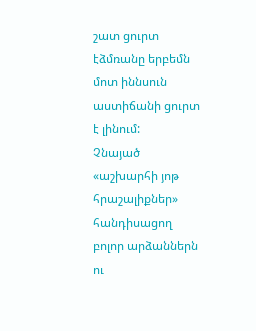շատ ցուրտ էձմռանը երբեմն մոտ իննսուն աստիճանի ցուրտ է լինում:
Չնայած «աշխարհի յոթ հրաշալիքներ» հանդիսացող բոլոր արձաններն ու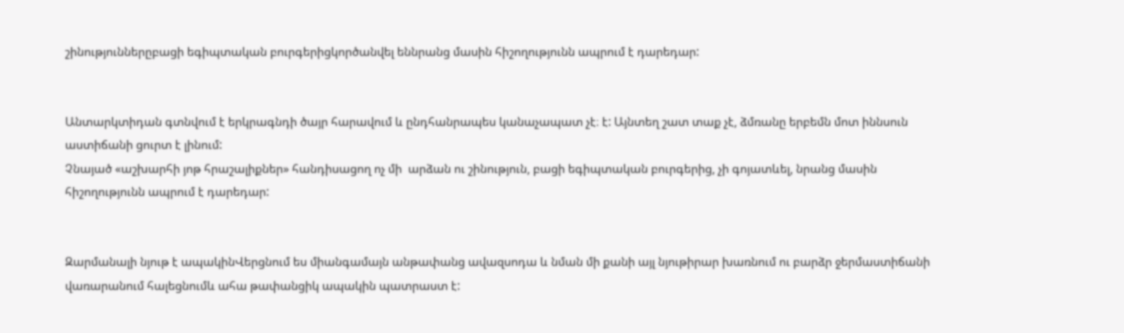շինություններըբացի եգիպտական բուրգերիցկործանվել եննրանց մասին հիշողությունն ապրում է դարեդար:


Անտարկտիդան գտնվում է երկրագնդի ծայր հարավում և ընդհանրապես կանաչապատ չէ։ է: Այնտեղ շատ տաք չէ, ձմռանը երբեմն մոտ իննսուն աստիճանի ցուրտ է լինում:
Չնայած «աշխարհի յոթ հրաշալիքներ» հանդիսացող ոչ մի  արձան ու շինություն, բացի եգիպտական բուրգերից, չի գոյատևել, նրանց մասին հիշողությունն ապրում է դարեդար:


Զարմանալի նյութ է ապակինՎերցնում ես միանգամայն անթափանց ավազսոդա և նման մի քանի այլ նյութիրար խառնում ու բարձր ջերմաստիճանի վառարանում հալեցնումև ահա թափանցիկ ապակին պատրաստ է: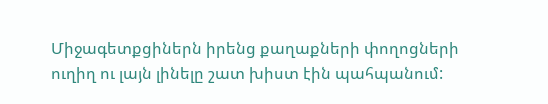Միջագետքցիներն իրենց քաղաքների փողոցների ուղիղ ու լայն լինելը շատ խիստ էին պահպանում: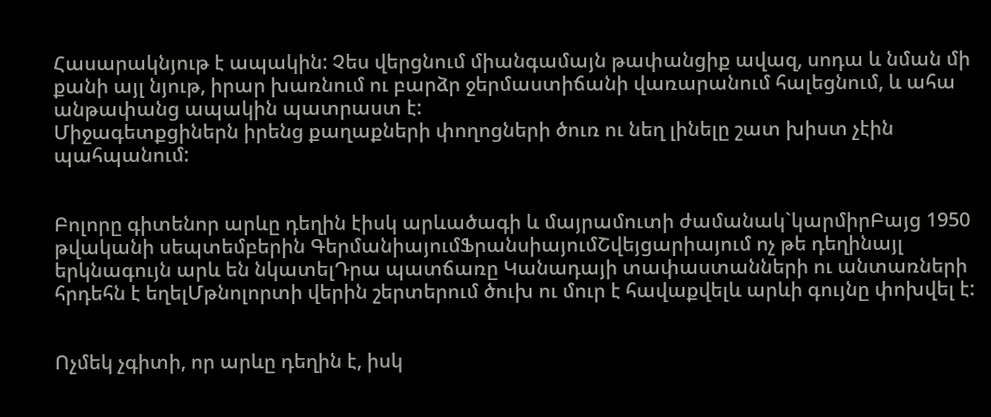Հասարակնյութ է ապակին: Չես վերցնում միանգամայն թափանցիք ավազ, սոդա և նման մի քանի այլ նյութ, իրար խառնում ու բարձր ջերմաստիճանի վառարանում հալեցնում, և ահա անթափանց ապակին պատրաստ է:
Միջագետքցիներն իրենց քաղաքների փողոցների ծուռ ու նեղ լինելը շատ խիստ չէին պահպանում:


Բոլորը գիտենոր արևը դեղին էիսկ արևածագի և մայրամուտի ժամանակ`կարմիրԲայց 1950 թվականի սեպտեմբերին ԳերմանիայումՖրանսիայումՇվեյցարիայում ոչ թե դեղինայլ երկնագույն արև են նկատելԴրա պատճառը Կանադայի տափաստանների ու անտառների հրդեհն է եղելՄթնոլորտի վերին շերտերում ծուխ ու մուր է հավաքվելև արևի գույնը փոխվել է:


Ոչմեկ չգիտի, որ արևը դեղին է, իսկ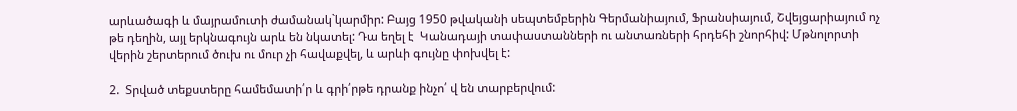արևածագի և մայրամուտի ժամանակ`կարմիր: Բայց 1950 թվականի սեպտեմբերին Գերմանիայում, Ֆրանսիայում, Շվեյցարիայում ոչ թե դեղին, այլ երկնագույն արև են նկատել: Դա եղել է  Կանադայի տափաստանների ու անտառների հրդեհի շնորհիվ: Մթնոլորտի վերին շերտերում ծուխ ու մուր չի հավաքվել, և արևի գույնը փոխվել է:

2.  Տրված տեքստերը համեմատի՛ր և գրի՛րթե դրանք ինչո՛ վ են տարբերվում: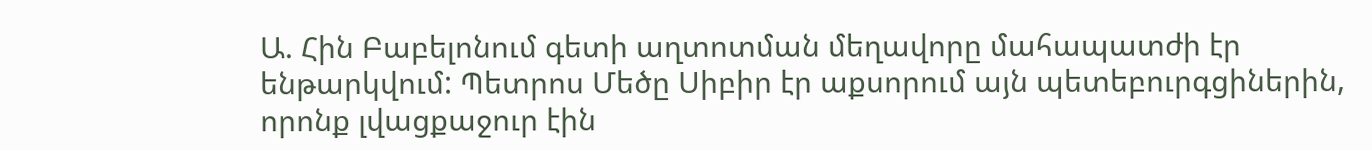Ա. Հին Բաբելոնում գետի աղտոտման մեղավորը մահապատժի էր ենթարկվում: Պետրոս Մեծը Սիբիր էր աքսորում այն պետեբուրգցիներին, որոնք լվացքաջուր էին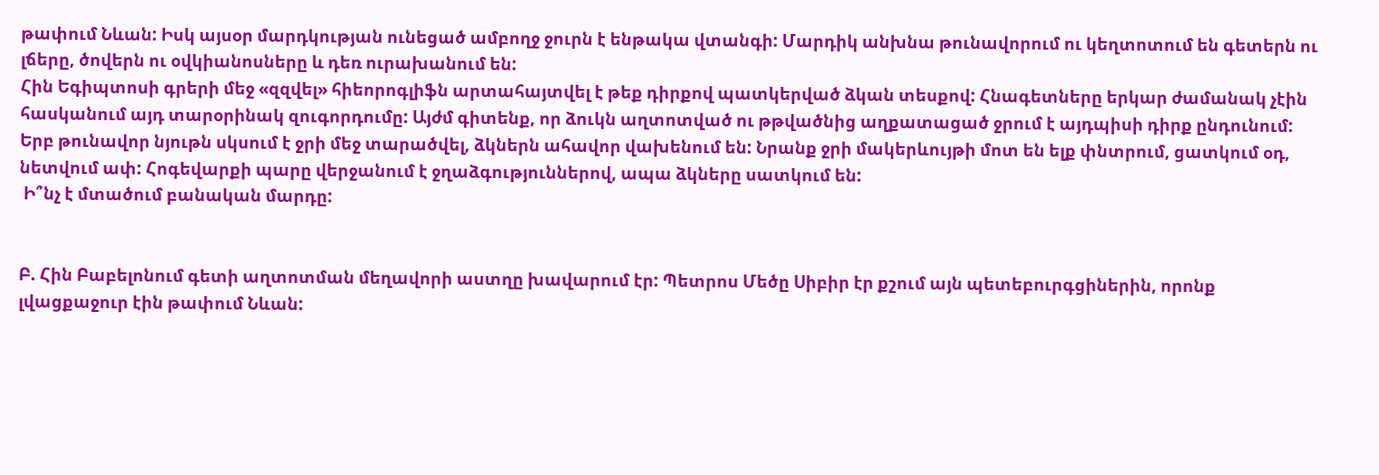թափում Նևան: Իսկ այսօր մարդկության ունեցած ամբողջ ջուրն է ենթակա վտանգի: Մարդիկ անխնա թունավորում ու կեղտոտում են գետերն ու լճերը, ծովերն ու օվկիանոսները և դեռ ուրախանում են:
Հին Եգիպտոսի գրերի մեջ «զզվել» հիեորոգլիֆն արտահայտվել է թեք դիրքով պատկերված ձկան տեսքով: Հնագետները երկար ժամանակ չէին հասկանում այդ տարօրինակ զուգորդումը: Այժմ գիտենք, որ ձուկն աղտոտված ու թթվածնից աղքատացած ջրում է այդպիսի դիրք ընդունում:
Երբ թունավոր նյութն սկսում է ջրի մեջ տարածվել, ձկներն ահավոր վախենում են: Նրանք ջրի մակերևույթի մոտ են ելք փնտրում, ցատկում օդ, նետվում ափ: Հոգեվարքի պարը վերջանում է ջղաձգություններով, ապա ձկները սատկում են:
 Ի՞նչ է մտածում բանական մարդը:


Բ. Հին Բաբելոնում գետի աղտոտման մեղավորի աստղը խավարում էր: Պետրոս Մեծը Սիբիր էր քշում այն պետեբուրգցիներին, որոնք լվացքաջուր էին թափում Նևան: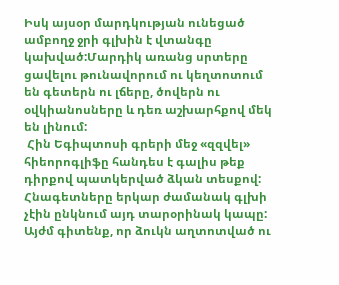Իսկ այսօր մարդկության ունեցած ամբողջ ջրի գլխին է վտանգը կախված:Մարդիկ առանց սրտերը ցավելու թունավորում ու կեղտոտում են գետերն ու լճերը, ծովերն ու օվկիանոսները և դեռ աշխարհքով մեկ են լինում:
 Հին Եգիպտոսի գրերի մեջ «զզվել» հիեորոգլիֆը հանդես է գալիս թեք դիրքով պատկերված ձկան տեսքով: Հնագետները երկար ժամանակ գլխի չէին ընկնում այդ տարօրինակ կապը: Այժմ գիտենք, որ ձուկն աղտոտված ու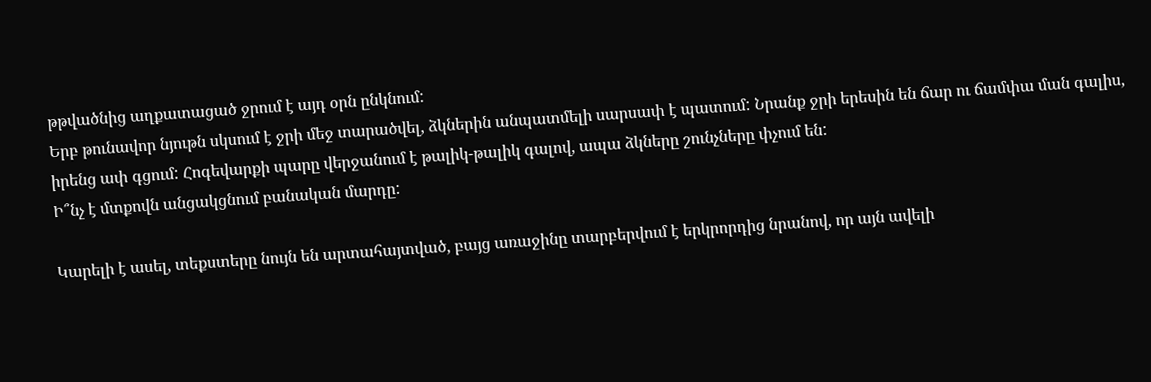թթվածնից աղքատացած ջրում է այդ օրն ընկնում:
Երբ թունավոր նյութն սկսում է ջրի մեջ տարածվել, ձկներին անպատմելի սարսափ է պատում: Նրանք ջրի երեսին են ճար ու ճամփա ման գալիս, իրենց ափ գցում: Հոգեվարքի պարը վերջանում է թալիկ-թալիկ գալով, ապա ձկները շունչները փչում են:
Ի՞նչ է մտքովն անցակցնում բանական մարդը:

Կարելի է ասել, տեքստերը նույն են արտահայտված, բայց առաջինը տարբերվում է երկրորդից նրանով, որ այն ավելի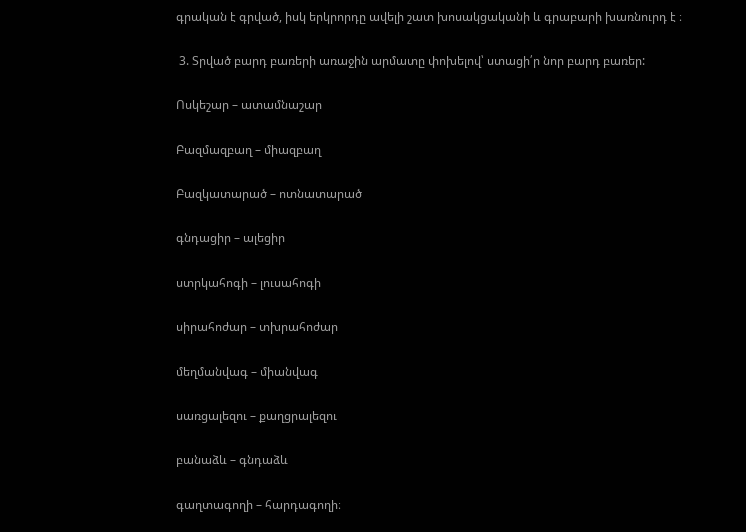գրական է գրված, իսկ երկրորդը ավելի շատ խոսակցականի և գրաբարի խառնուրդ է ։

 3. Տրված բարդ բառերի առաջին արմատը փոխելով՝ ստացի՛ր նոր բարդ բառեր:

Ոսկեշար – ատամնաշար

Բազմազբաղ – միազբաղ

Բազկատարած – ոտնատարած

գնդացիր – ալեցիր

ստրկահոգի – լուսահոգի

սիրահոժար – տխրահոժար

մեղմանվագ – միանվագ

սառցալեզու – քաղցրալեզու

բանաձև – գնդաձև

գաղտագողի – հարդագողի։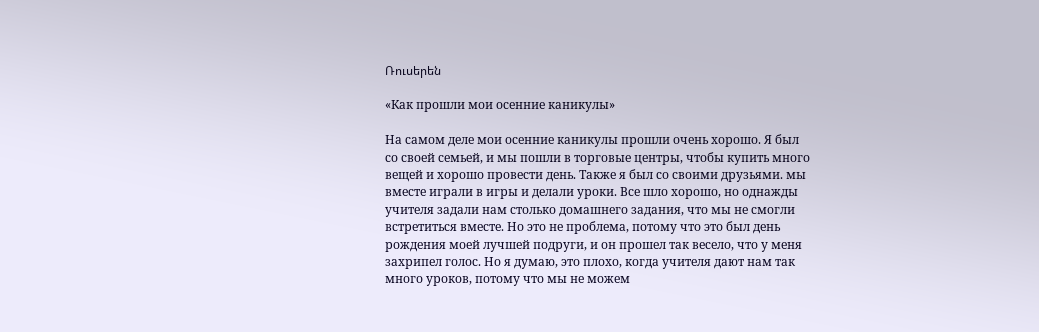Ռուսերեն

«Как прошли мои осенние каникулы»

На самом деле мои осенние каникулы прошли очень хорошо. Я был со своей семьей, и мы пошли в торговые центры, чтобы купить много вещей и хорошо провести день. Также я был со своими друзьями. мы вместе играли в игры и делали уроки. Все шло хорошо, но однажды учителя задали нам столько домашнего задания, что мы не смогли встретиться вместе. Но это не проблема, потому что это был день рождения моей лучшей подруги, и он прошел так весело, что у меня захрипел голос. Но я думаю, это плохо, когда учителя дают нам так много уроков, потому что мы не можем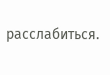расслабиться.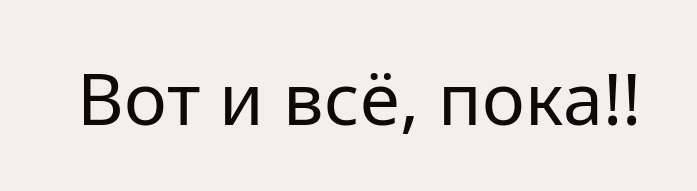Вот и всё, пока!!